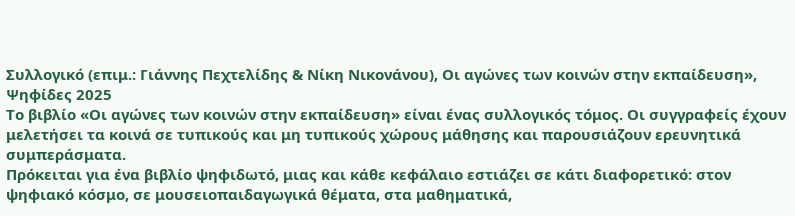Συλλογικό (επιμ.: Γιάννης Πεχτελίδης & Νίκη Νικονάνου), Οι αγώνες των κοινών στην εκπαίδευση», Ψηφίδες 2025
Το βιβλίο «Οι αγώνες των κοινών στην εκπαίδευση» είναι ένας συλλογικός τόμος. Οι συγγραφείς έχουν μελετήσει τα κοινά σε τυπικούς και μη τυπικούς χώρους μάθησης και παρουσιάζουν ερευνητικά συμπεράσματα.
Πρόκειται για ένα βιβλίο ψηφιδωτό, μιας και κάθε κεφάλαιο εστιάζει σε κάτι διαφορετικό: στον ψηφιακό κόσμο, σε μουσειοπαιδαγωγικά θέματα, στα μαθηματικά,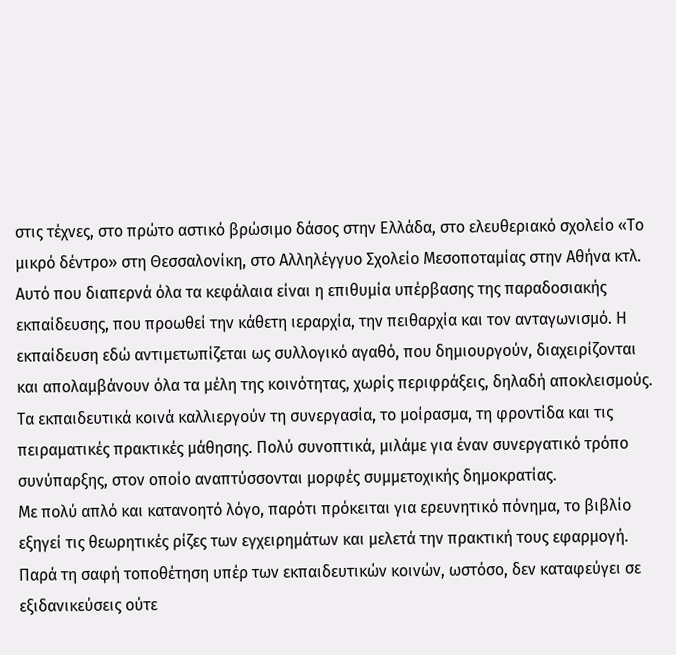στις τέχνες, στο πρώτο αστικό βρώσιμο δάσος στην Ελλάδα, στο ελευθεριακό σχολείο «Το μικρό δέντρο» στη Θεσσαλονίκη, στο Αλληλέγγυο Σχολείο Μεσοποταμίας στην Αθήνα κτλ.
Αυτό που διαπερνά όλα τα κεφάλαια είναι η επιθυμία υπέρβασης της παραδοσιακής εκπαίδευσης, που προωθεί την κάθετη ιεραρχία, την πειθαρχία και τον ανταγωνισμό. Η εκπαίδευση εδώ αντιμετωπίζεται ως συλλογικό αγαθό, που δημιουργούν, διαχειρίζονται και απολαμβάνουν όλα τα μέλη της κοινότητας, χωρίς περιφράξεις, δηλαδή αποκλεισμούς. Τα εκπαιδευτικά κοινά καλλιεργούν τη συνεργασία, το μοίρασμα, τη φροντίδα και τις πειραματικές πρακτικές μάθησης. Πολύ συνοπτικά, μιλάμε για έναν συνεργατικό τρόπο συνύπαρξης, στον οποίο αναπτύσσονται μορφές συμμετοχικής δημοκρατίας.
Με πολύ απλό και κατανοητό λόγο, παρότι πρόκειται για ερευνητικό πόνημα, το βιβλίο εξηγεί τις θεωρητικές ρίζες των εγχειρημάτων και μελετά την πρακτική τους εφαρμογή. Παρά τη σαφή τοποθέτηση υπέρ των εκπαιδευτικών κοινών, ωστόσο, δεν καταφεύγει σε εξιδανικεύσεις ούτε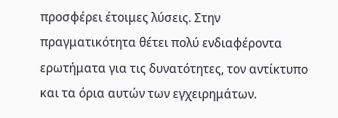προσφέρει έτοιμες λύσεις. Στην πραγματικότητα θέτει πολύ ενδιαφέροντα ερωτήματα για τις δυνατότητες, τον αντίκτυπο και τα όρια αυτών των εγχειρημάτων.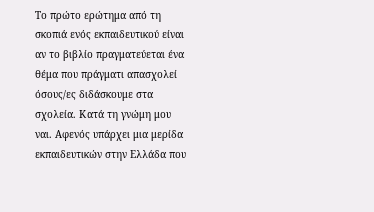Το πρώτο ερώτημα από τη σκοπιά ενός εκπαιδευτικού είναι αν το βιβλίο πραγματεύεται ένα θέμα που πράγματι απασχολεί όσους/ες διδάσκουμε στα σχολεία. Κατά τη γνώμη μου ναι. Αφενός υπάρχει μια μερίδα εκπαιδευτικών στην Ελλάδα που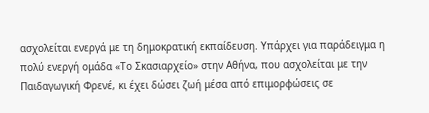ασχολείται ενεργά με τη δημοκρατική εκπαίδευση. Υπάρχει για παράδειγμα η πολύ ενεργή ομάδα «Το Σκασιαρχείο» στην Αθήνα, που ασχολείται με την Παιδαγωγική Φρενέ, κι έχει δώσει ζωή μέσα από επιμορφώσεις σε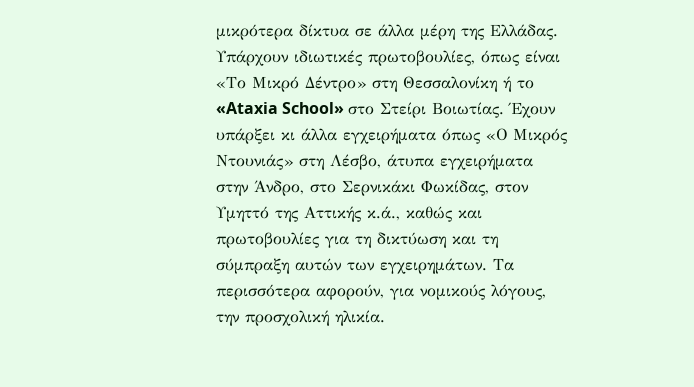μικρότερα δίκτυα σε άλλα μέρη της Ελλάδας. Υπάρχουν ιδιωτικές πρωτοβουλίες, όπως είναι «Το Μικρό Δέντρο» στη Θεσσαλονίκη ή το «Ataxia School» στο Στείρι Βοιωτίας. Έχουν υπάρξει κι άλλα εγχειρήματα όπως «Ο Μικρός Ντουνιάς» στη Λέσβο, άτυπα εγχειρήματα στην Άνδρο, στο Σερνικάκι Φωκίδας, στον Υμηττό της Αττικής κ.ά., καθώς και πρωτοβουλίες για τη δικτύωση και τη σύμπραξη αυτών των εγχειρημάτων. Τα περισσότερα αφορούν, για νομικούς λόγους, την προσχολική ηλικία.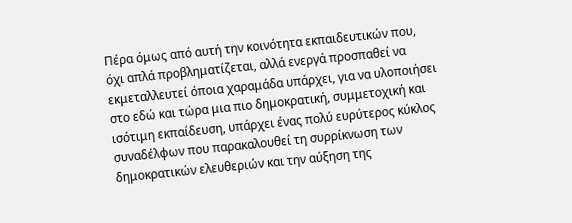Πέρα όμως από αυτή την κοινότητα εκπαιδευτικών που, όχι απλά προβληματίζεται, αλλά ενεργά προσπαθεί να εκμεταλλευτεί όποια χαραμάδα υπάρχει, για να υλοποιήσει στο εδώ και τώρα μια πιο δημοκρατική, συμμετοχική και ισότιμη εκπαίδευση, υπάρχει ένας πολύ ευρύτερος κύκλος συναδέλφων που παρακαλουθεί τη συρρίκνωση των δημοκρατικών ελευθεριών και την αύξηση της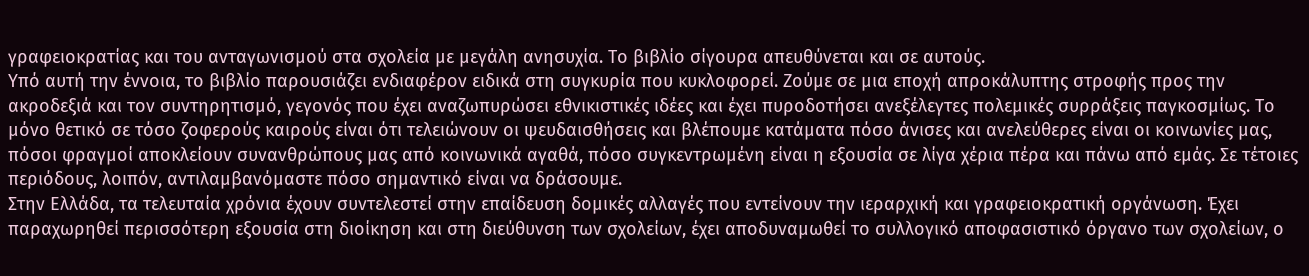γραφειοκρατίας και του ανταγωνισμού στα σχολεία με μεγάλη ανησυχία. Το βιβλίο σίγουρα απευθύνεται και σε αυτούς.
Υπό αυτή την έννοια, το βιβλίο παρουσιάζει ενδιαφέρον ειδικά στη συγκυρία που κυκλοφορεί. Ζούμε σε μια εποχή απροκάλυπτης στροφής προς την ακροδεξιά και τον συντηρητισμό, γεγονός που έχει αναζωπυρώσει εθνικιστικές ιδέες και έχει πυροδοτήσει ανεξέλεγτες πολεμικές συρράξεις παγκοσμίως. Το μόνο θετικό σε τόσο ζοφερούς καιρούς είναι ότι τελειώνουν οι ψευδαισθήσεις και βλέπουμε κατάματα πόσο άνισες και ανελεύθερες είναι οι κοινωνίες μας, πόσοι φραγμοί αποκλείουν συνανθρώπους μας από κοινωνικά αγαθά, πόσο συγκεντρωμένη είναι η εξουσία σε λίγα χέρια πέρα και πάνω από εμάς. Σε τέτοιες περιόδους, λοιπόν, αντιλαμβανόμαστε πόσο σημαντικό είναι να δράσουμε.
Στην Ελλάδα, τα τελευταία χρόνια έχουν συντελεστεί στην επαίδευση δομικές αλλαγές που εντείνουν την ιεραρχική και γραφειοκρατική οργάνωση. Έχει παραχωρηθεί περισσότερη εξουσία στη διοίκηση και στη διεύθυνση των σχολείων, έχει αποδυναμωθεί το συλλογικό αποφασιστικό όργανο των σχολείων, ο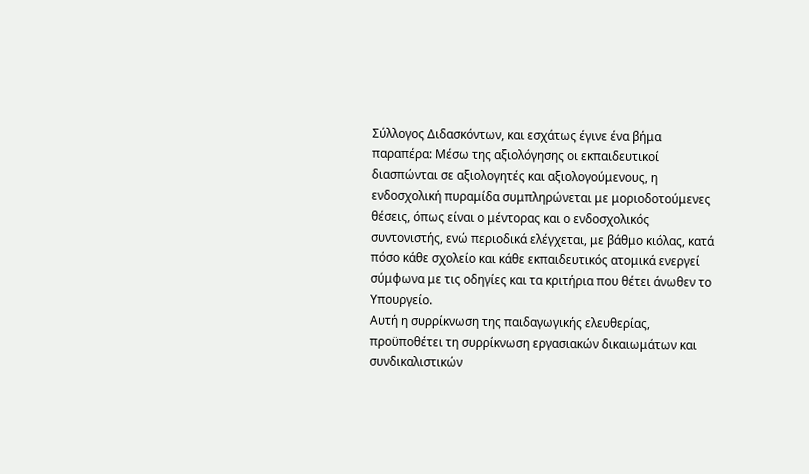Σύλλογος Διδασκόντων, και εσχάτως έγινε ένα βήμα παραπέρα: Μέσω της αξιολόγησης οι εκπαιδευτικοί διασπώνται σε αξιολογητές και αξιολογούμενους, η ενδοσχολική πυραμίδα συμπληρώνεται με μοριοδοτούμενες θέσεις, όπως είναι ο μέντορας και ο ενδοσχολικός συντονιστής, ενώ περιοδικά ελέγχεται, με βάθμο κιόλας, κατά πόσο κάθε σχολείο και κάθε εκπαιδευτικός ατομικά ενεργεί σύμφωνα με τις οδηγίες και τα κριτήρια που θέτει άνωθεν το Υπουργείο.
Αυτή η συρρίκνωση της παιδαγωγικής ελευθερίας, προϋποθέτει τη συρρίκνωση εργασιακών δικαιωμάτων και συνδικαλιστικών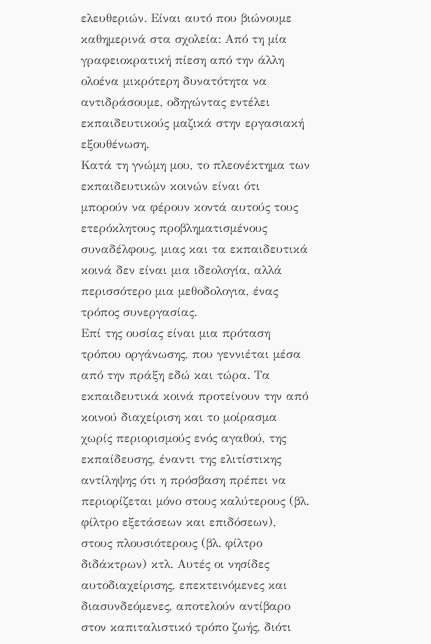ελευθεριών. Είναι αυτό που βιώνουμε καθημερινά στα σχολεία: Από τη μία γραφειοκρατική πίεση από την άλλη ολοένα μικρότερη δυνατότητα να αντιδράσουμε, οδηγώντας εντέλει εκπαιδευτικούς μαζικά στην εργασιακή εξουθένωση.
Κατά τη γνώμη μου, το πλεονέκτημα των εκπαιδευτικών κοινών είναι ότι μπορούν να φέρουν κοντά αυτούς τους ετερόκλητους προβληματισμένους συναδέλφους, μιας και τα εκπαιδευτικά κοινά δεν είναι μια ιδεολογία, αλλά περισσότερο μια μεθοδολογια, ένας τρόπος συνεργασίας.
Επί της ουσίας είναι μια πρόταση τρόπου οργάνωσης, που γεννιέται μέσα από την πράξη εδώ και τώρα. Τα εκπαιδευτικά κοινά προτείνουν την από κοινού διαχείριση και το μοίρασμα χωρίς περιορισμούς ενός αγαθού, της εκπαίδευσης, έναντι της ελιτίστικης αντίληψης ότι η πρόσβαση πρέπει να περιορίζεται μόνο στους καλύτερους (βλ. φίλτρο εξετάσεων και επιδόσεων), στους πλουσιότερους (βλ. φίλτρο διδάκτρων) κτλ. Αυτές οι νησίδες αυτοδιαχείρισης, επεκτεινόμενες και διασυνδεόμενες, αποτελούν αντίβαρο στον καπιταλιστικό τρόπο ζωής, διότι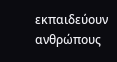εκπαιδεύουν ανθρώπους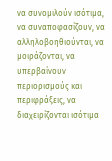να συνομιλούν ισότιμα, να συναποφασίζουν, να αλληλοβοηθιούνται, να μοιράζονται, να υπερβαίνουν περιορισμούς και περιφράξεις, να διαχειρίζονται ισότιμα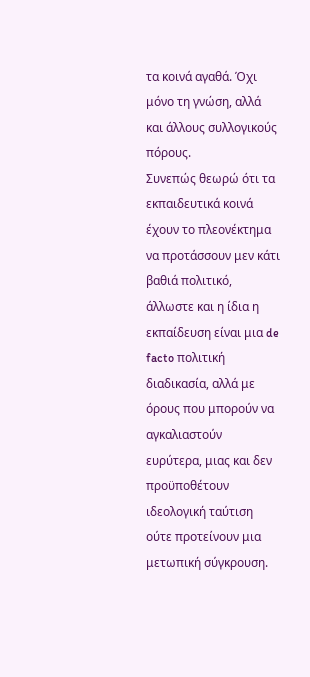τα κοινά αγαθά. Όχι μόνο τη γνώση, αλλά και άλλους συλλογικούς πόρους.
Συνεπώς θεωρώ ότι τα εκπαιδευτικά κοινά έχουν το πλεονέκτημα να προτάσσουν μεν κάτι βαθιά πολιτικό, άλλωστε και η ίδια η εκπαίδευση είναι μια de facto πολιτική διαδικασία, αλλά με όρους που μπορούν να αγκαλιαστούν ευρύτερα, μιας και δεν προϋποθέτουν ιδεολογική ταύτιση ούτε προτείνουν μια μετωπική σύγκρουση.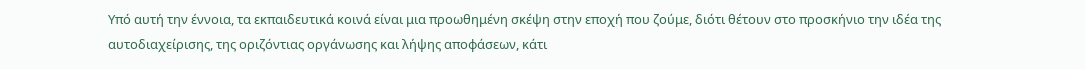Υπό αυτή την έννοια, τα εκπαιδευτικά κοινά είναι μια προωθημένη σκέψη στην εποχή που ζούμε, διότι θέτουν στο προσκήνιο την ιδέα της αυτοδιαχείρισης, της οριζόντιας οργάνωσης και λήψης αποφάσεων, κάτι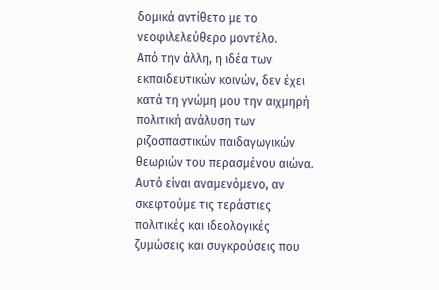δομικά αντίθετο με το νεοφιλελεύθερο μοντέλο.
Από την άλλη, η ιδέα των εκπαιδευτικών κοινών, δεν έχει κατά τη γνώμη μου την αιχμηρή πολιτική ανάλυση των ριζοσπαστικών παιδαγωγικών θεωριών του περασμένου αιώνα. Αυτό είναι αναμενόμενο, αν σκεφτούμε τις τεράστιες πολιτικές και ιδεολογικές ζυμώσεις και συγκρούσεις που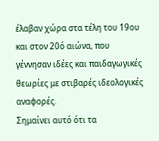έλαβαν χώρα στα τέλη του 19ου και στον 20ό αιώνα, που γέννησαν ιδέες και παιδαγωγικές θεωρίες με στιβαρές ιδεολογικές αναφορές.
Σημαίνει αυτό ότι τα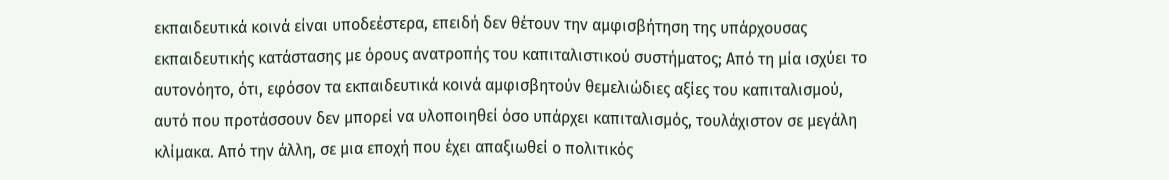εκπαιδευτικά κοινά είναι υποδεέστερα, επειδή δεν θέτουν την αμφισβήτηση της υπάρχουσας εκπαιδευτικής κατάστασης με όρους ανατροπής του καπιταλιστικού συστήματος; Από τη μία ισχύει το αυτονόητο, ότι, εφόσον τα εκπαιδευτικά κοινά αμφισβητούν θεμελιώδιες αξίες του καπιταλισμού, αυτό που προτάσσουν δεν μπορεί να υλοποιηθεί όσο υπάρχει καπιταλισμός, τουλάχιστον σε μεγάλη κλίμακα. Από την άλλη, σε μια εποχή που έχει απαξιωθεί ο πολιτικός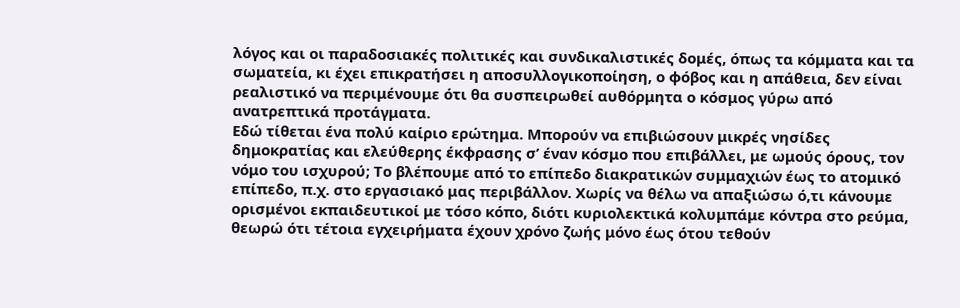λόγος και οι παραδοσιακές πολιτικές και συνδικαλιστικές δομές, όπως τα κόμματα και τα σωματεία, κι έχει επικρατήσει η αποσυλλογικοποίηση, ο φόβος και η απάθεια, δεν είναι ρεαλιστικό να περιμένουμε ότι θα συσπειρωθεί αυθόρμητα ο κόσμος γύρω από ανατρεπτικά προτάγματα.
Εδώ τίθεται ένα πολύ καίριο ερώτημα. Μπορούν να επιβιώσουν μικρές νησίδες δημοκρατίας και ελεύθερης έκφρασης σ’ έναν κόσμο που επιβάλλει, με ωμούς όρους, τον νόμο του ισχυρού; Το βλέπουμε από το επίπεδο διακρατικών συμμαχιών έως το ατομικό επίπεδο, π.χ. στο εργασιακό μας περιβάλλον. Χωρίς να θέλω να απαξιώσω ό,τι κάνουμε ορισμένοι εκπαιδευτικοί με τόσο κόπο, διότι κυριολεκτικά κολυμπάμε κόντρα στο ρεύμα, θεωρώ ότι τέτοια εγχειρήματα έχουν χρόνο ζωής μόνο έως ότου τεθούν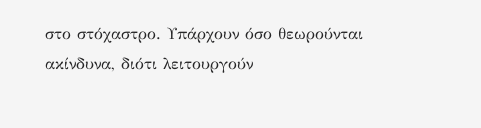στο στόχαστρο. Υπάρχουν όσο θεωρούνται ακίνδυνα, διότι λειτουργούν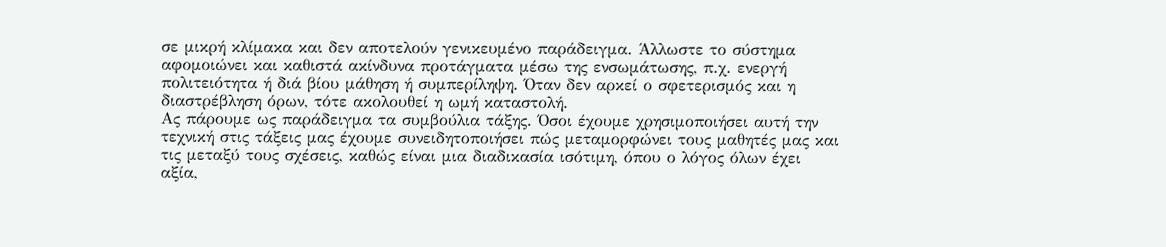σε μικρή κλίμακα και δεν αποτελούν γενικευμένο παράδειγμα. Άλλωστε το σύστημα αφομοιώνει και καθιστά ακίνδυνα προτάγματα μέσω της ενσωμάτωσης, π.χ. ενεργή πολιτειότητα ή διά βίου μάθηση ή συμπερίληψη. Όταν δεν αρκεί ο σφετερισμός και η διαστρέβληση όρων, τότε ακολουθεί η ωμή καταστολή.
Ας πάρουμε ως παράδειγμα τα συμβούλια τάξης. Όσοι έχουμε χρησιμοποιήσει αυτή την τεχνική στις τάξεις μας έχουμε συνειδητοποιήσει πώς μεταμορφώνει τους μαθητές μας και τις μεταξύ τους σχέσεις, καθώς είναι μια διαδικασία ισότιμη, όπου ο λόγος όλων έχει αξία,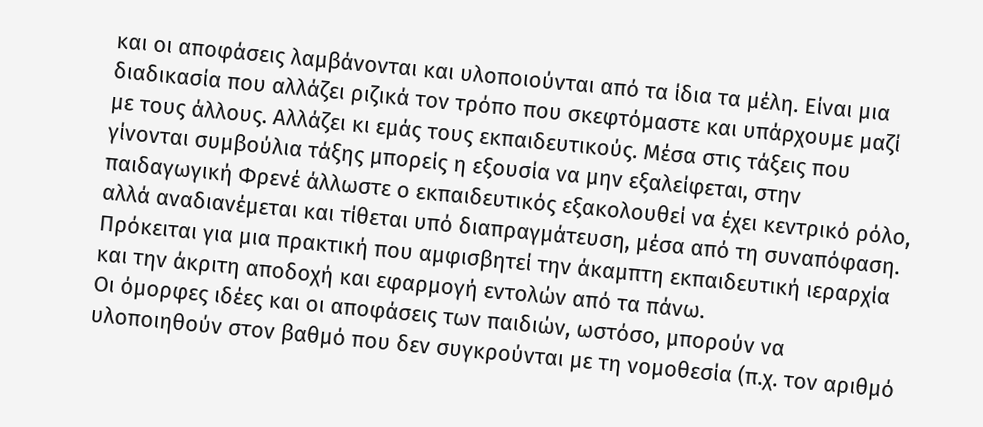και οι αποφάσεις λαμβάνονται και υλοποιούνται από τα ίδια τα μέλη. Είναι μια διαδικασία που αλλάζει ριζικά τον τρόπο που σκεφτόμαστε και υπάρχουμε μαζί με τους άλλους. Αλλάζει κι εμάς τους εκπαιδευτικούς. Μέσα στις τάξεις που γίνονται συμβούλια τάξης μπορείς η εξουσία να μην εξαλείφεται, στην παιδαγωγική Φρενέ άλλωστε ο εκπαιδευτικός εξακολουθεί να έχει κεντρικό ρόλο, αλλά αναδιανέμεται και τίθεται υπό διαπραγμάτευση, μέσα από τη συναπόφαση. Πρόκειται για μια πρακτική που αμφισβητεί την άκαμπτη εκπαιδευτική ιεραρχία και την άκριτη αποδοχή και εφαρμογή εντολών από τα πάνω.
Οι όμορφες ιδέες και οι αποφάσεις των παιδιών, ωστόσο, μπορούν να υλοποιηθούν στον βαθμό που δεν συγκρούνται με τη νομοθεσία (π.χ. τον αριθμό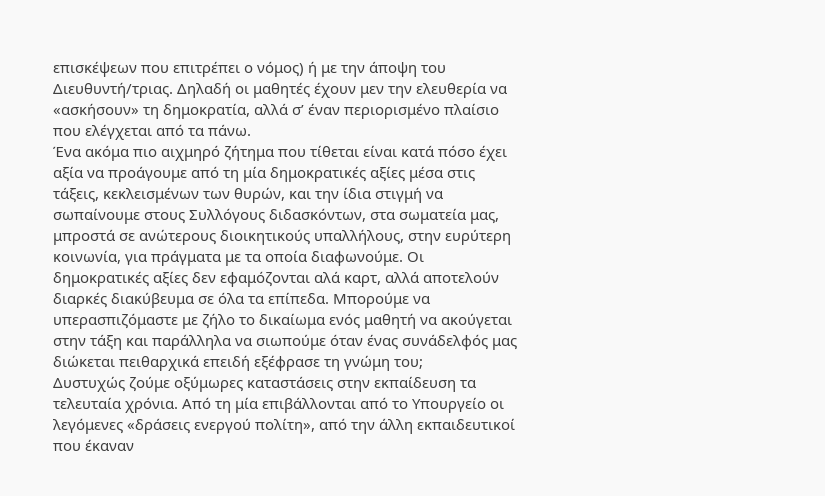επισκέψεων που επιτρέπει ο νόμος) ή με την άποψη του Διευθυντή/τριας. Δηλαδή οι μαθητές έχουν μεν την ελευθερία να «ασκήσουν» τη δημοκρατία, αλλά σ’ έναν περιορισμένο πλαίσιο που ελέγχεται από τα πάνω.
Ένα ακόμα πιο αιχμηρό ζήτημα που τίθεται είναι κατά πόσο έχει αξία να προάγουμε από τη μία δημοκρατικές αξίες μέσα στις τάξεις, κεκλεισμένων των θυρών, και την ίδια στιγμή να σωπαίνουμε στους Συλλόγους διδασκόντων, στα σωματεία μας, μπροστά σε ανώτερους διοικητικούς υπαλλήλους, στην ευρύτερη κοινωνία, για πράγματα με τα οποία διαφωνούμε. Οι δημοκρατικές αξίες δεν εφαμόζονται αλά καρτ, αλλά αποτελούν διαρκές διακύβευμα σε όλα τα επίπεδα. Μπορούμε να υπερασπιζόμαστε με ζήλο το δικαίωμα ενός μαθητή να ακούγεται στην τάξη και παράλληλα να σιωπούμε όταν ένας συνάδελφός μας διώκεται πειθαρχικά επειδή εξέφρασε τη γνώμη του;
Δυστυχώς ζούμε οξύμωρες καταστάσεις στην εκπαίδευση τα τελευταία χρόνια. Από τη μία επιβάλλονται από το Υπουργείο οι λεγόμενες «δράσεις ενεργού πολίτη», από την άλλη εκπαιδευτικοί που έκαναν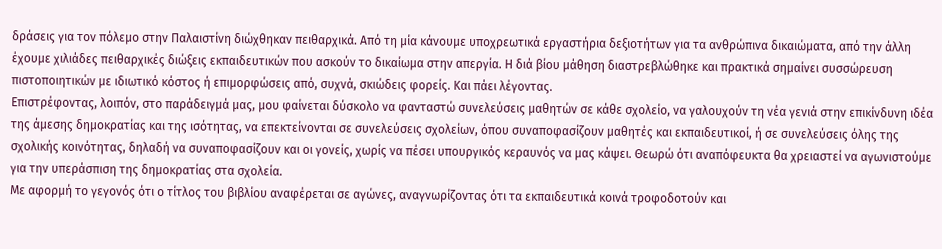δράσεις για τον πόλεμο στην Παλαιστίνη διώχθηκαν πειθαρχικά. Από τη μία κάνουμε υποχρεωτικά εργαστήρια δεξιοτήτων για τα ανθρώπινα δικαιώματα, από την άλλη έχουμε χιλιάδες πειθαρχικές διώξεις εκπαιδευτικών που ασκούν το δικαίωμα στην απεργία. Η διά βίου μάθηση διαστρεβλώθηκε και πρακτικά σημαίνει συσσώρευση πιστοποιητικών με ιδιωτικό κόστος ή επιμορφώσεις από, συχνά, σκιώδεις φορείς. Και πάει λέγοντας.
Επιστρέφοντας, λοιπόν, στο παράδειγμά μας, μου φαίνεται δύσκολο να φανταστώ συνελεύσεις μαθητών σε κάθε σχολείο, να γαλουχούν τη νέα γενιά στην επικίνδυνη ιδέα της άμεσης δημοκρατίας και της ισότητας, να επεκτείνονται σε συνελεύσεις σχολείων, όπου συναποφασίζουν μαθητές και εκπαιδευτικοί, ή σε συνελεύσεις όλης της σχολικής κοινότητας, δηλαδή να συναποφασίζουν και οι γονείς, χωρίς να πέσει υπουργικός κεραυνός να μας κάψει. Θεωρώ ότι αναπόφευκτα θα χρειαστεί να αγωνιστούμε για την υπεράσπιση της δημοκρατίας στα σχολεία.
Με αφορμή το γεγονός ότι ο τίτλος του βιβλίου αναφέρεται σε αγώνες, αναγνωρίζοντας ότι τα εκπαιδευτικά κοινά τροφοδοτούν και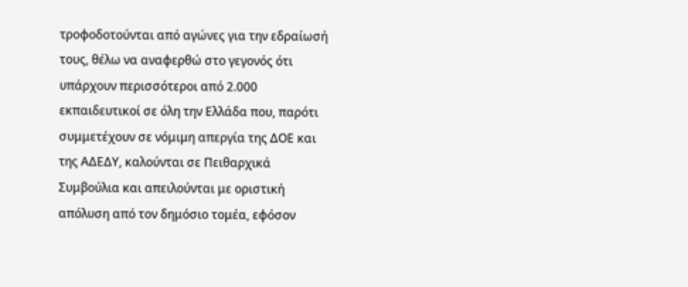τροφοδοτούνται από αγώνες για την εδραίωσή τους, θέλω να αναφερθώ στο γεγονός ότι υπάρχουν περισσότεροι από 2.000 εκπαιδευτικοί σε όλη την Ελλάδα που, παρότι συμμετέχουν σε νόμιμη απεργία της ΔΟΕ και της ΑΔΕΔΥ, καλούνται σε Πειθαρχικά Συμβούλια και απειλούνται με οριστική απόλυση από τον δημόσιο τομέα, εφόσον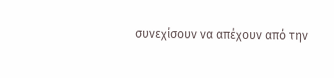συνεχίσουν να απέχουν από την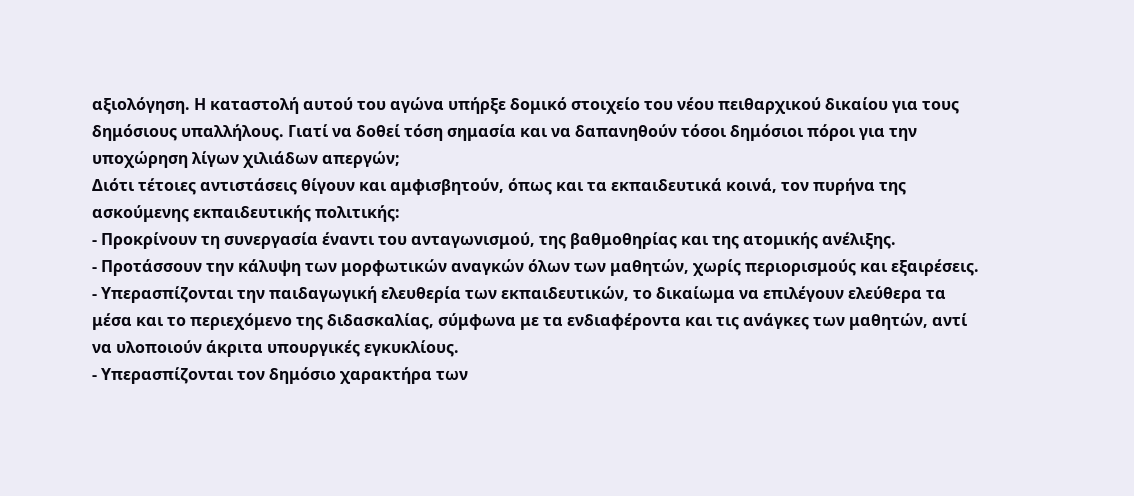αξιολόγηση. Η καταστολή αυτού του αγώνα υπήρξε δομικό στοιχείο του νέου πειθαρχικού δικαίου για τους δημόσιους υπαλλήλους. Γιατί να δοθεί τόση σημασία και να δαπανηθούν τόσοι δημόσιοι πόροι για την υποχώρηση λίγων χιλιάδων απεργών;
Διότι τέτοιες αντιστάσεις θίγουν και αμφισβητούν, όπως και τα εκπαιδευτικά κοινά, τον πυρήνα της ασκούμενης εκπαιδευτικής πολιτικής:
- Προκρίνουν τη συνεργασία έναντι του ανταγωνισμού, της βαθμοθηρίας και της ατομικής ανέλιξης.
- Προτάσσουν την κάλυψη των μορφωτικών αναγκών όλων των μαθητών, χωρίς περιορισμούς και εξαιρέσεις.
- Υπερασπίζονται την παιδαγωγική ελευθερία των εκπαιδευτικών, το δικαίωμα να επιλέγουν ελεύθερα τα μέσα και το περιεχόμενο της διδασκαλίας, σύμφωνα με τα ενδιαφέροντα και τις ανάγκες των μαθητών, αντί να υλοποιούν άκριτα υπουργικές εγκυκλίους.
- Υπερασπίζονται τον δημόσιο χαρακτήρα των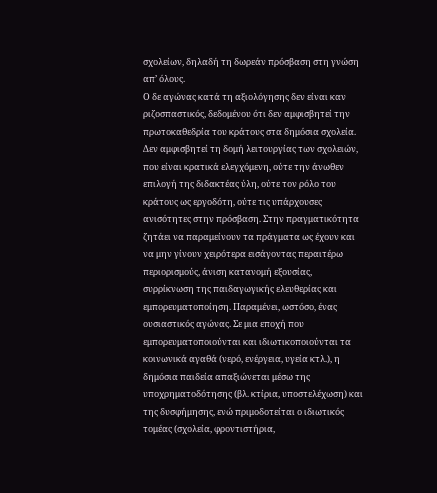σχολείων, δηλαδή τη δωρεάν πρόσβαση στη γνώση απ’ όλους.
Ο δε αγώνας κατά τη αξιολόγησης δεν είναι καν ριζοσπαστικός, δεδομένου ότι δεν αμφισβητεί την πρωτοκαθεδρία του κράτους στα δημόσια σχολεία. Δεν αμφισβητεί τη δομή λειτουργίας των σχολειών, που είναι κρατικά ελεγχόμενη, ούτε την άνωθεν επιλογή της διδακτέας ύλη, ούτε τον ρόλο του κράτους ως εργοδότη, ούτε τις υπάρχουσες ανισότητες στην πρόσβαση. Στην πραγματικότητα ζητάει να παραμείνουν τα πράγματα ως έχουν και να μην γίνουν χειρότερα εισάγοντας περαιτέρω περιορισμούς, άνιση κατανομή εξουσίας, συρρίκνωση της παιδαγωγικής ελευθερίας και εμπορευματοποίηση. Παραμένει, ωστόσο, ένας ουσιαστικός αγώνας. Σε μια εποχή που εμπορευματοποιούνται και ιδιωτικοποιούνται τα κοινωνικά αγαθά (νερό, ενέργεια, υγεία κτλ.), η δημόσια παιδεία απαξιώνεται μέσω της υποχρηματοδότησης (βλ. κτίρια, υποστελέχωση) και της δυσφήμησης, ενώ πριμοδοτείται ο ιδιωτικός τομέας (σχολεία, φροντιστήρια,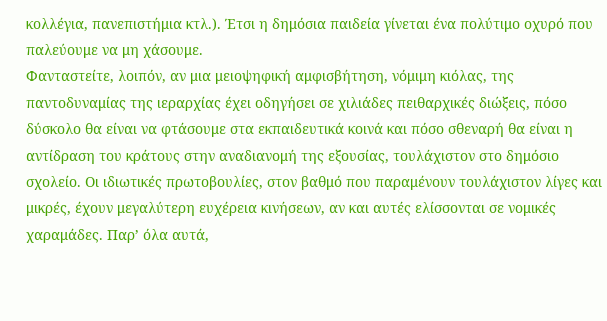κολλέγια, πανεπιστήμια κτλ.). Έτσι η δημόσια παιδεία γίνεται ένα πολύτιμο οχυρό που παλεύουμε να μη χάσουμε.
Φανταστείτε, λοιπόν, αν μια μειοψηφική αμφισβήτηση, νόμιμη κιόλας, της παντοδυναμίας της ιεραρχίας έχει οδηγήσει σε χιλιάδες πειθαρχικές διώξεις, πόσο δύσκολο θα είναι να φτάσουμε στα εκπαιδευτικά κοινά και πόσο σθεναρή θα είναι η αντίδραση του κράτους στην αναδιανομή της εξουσίας, τουλάχιστον στο δημόσιο σχολείο. Οι ιδιωτικές πρωτοβουλίες, στον βαθμό που παραμένουν τουλάχιστον λίγες και μικρές, έχουν μεγαλύτερη ευχέρεια κινήσεων, αν και αυτές ελίσσονται σε νομικές χαραμάδες. Παρ’ όλα αυτά,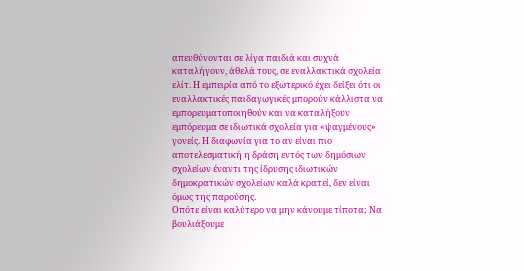απευθύνονται σε λίγα παιδιά και συχνά καταλήγουν, άθελά τους, σε εναλλακτικά σχολεία ελίτ. Η εμπειρία από το εξωτερικό έχει δείξει ότι οι εναλλακτικές παιδαγωγικές μπορούν κάλλιστα να εμπορευματοποιηθούν και να καταλήξουν εμπόρευμα σε ιδιωτικά σχολεία για «ψαγμένους» γονείς. Η διαφωνία για το αν είναι πιο αποτελεσματική η δράση εντός των δημόσιων σχολείων έναντι της ίδρυσης ιδιωτικών δημοκρατικών σχολείων καλά κρατεί, δεν είναι όμως της παρούσης.
Οπότε είναι καλύτερο να μην κάνουμε τίποτα; Να βουλιάξουμε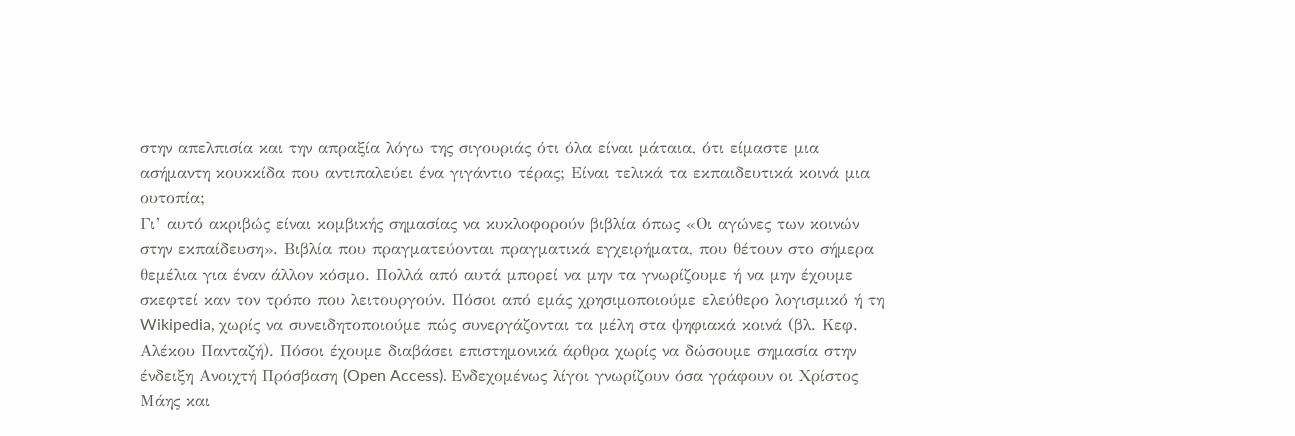στην απελπισία και την απραξία λόγω της σιγουριάς ότι όλα είναι μάταια, ότι είμαστε μια ασήμαντη κουκκίδα που αντιπαλεύει ένα γιγάντιο τέρας; Είναι τελικά τα εκπαιδευτικά κοινά μια ουτοπία;
Γι’ αυτό ακριβώς είναι κομβικής σημασίας να κυκλοφορούν βιβλία όπως «Οι αγώνες των κοινών στην εκπαίδευση». Βιβλία που πραγματεύονται πραγματικά εγχειρήματα, που θέτουν στο σήμερα θεμέλια για έναν άλλον κόσμο. Πολλά από αυτά μπορεί να μην τα γνωρίζουμε ή να μην έχουμε σκεφτεί καν τον τρόπο που λειτουργούν. Πόσοι από εμάς χρησιμοποιούμε ελεύθερο λογισμικό ή τη Wikipedia, χωρίς να συνειδητοποιούμε πώς συνεργάζονται τα μέλη στα ψηφιακά κοινά (βλ. Κεφ. Αλέκου Πανταζή). Πόσοι έχουμε διαβάσει επιστημονικά άρθρα χωρίς να δώσουμε σημασία στην ένδειξη Ανοιχτή Πρόσβαση (Open Access). Ενδεχομένως λίγοι γνωρίζουν όσα γράφουν οι Χρίστος Μάης και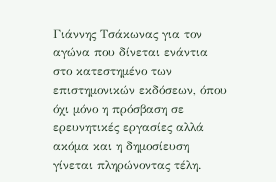Γιάννης Τσάκωνας για τον αγώνα που δίνεται ενάντια στο κατεστημένο των επιστημονικών εκδόσεων, όπου όχι μόνο η πρόσβαση σε ερευνητικές εργασίες αλλά ακόμα και η δημοσίευση γίνεται πληρώνοντας τέλη.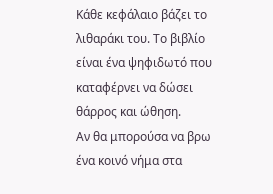Κάθε κεφάλαιο βάζει το λιθαράκι του. Το βιβλίο είναι ένα ψηφιδωτό που καταφέρνει να δώσει θάρρος και ώθηση.
Αν θα μπορούσα να βρω ένα κοινό νήμα στα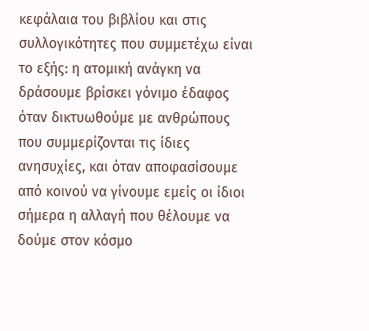κεφάλαια του βιβλίου και στις συλλογικότητες που συμμετέχω είναι το εξής: η ατομική ανάγκη να δράσουμε βρίσκει γόνιμο έδαφος όταν δικτυωθούμε με ανθρώπους που συμμερίζονται τις ίδιες ανησυχίες, και όταν αποφασίσουμε από κοινού να γίνουμε εμείς οι ίδιοι σήμερα η αλλαγή που θέλουμε να δούμε στον κόσμο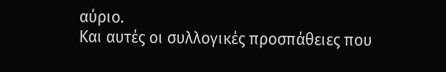αύριο.
Και αυτές οι συλλογικές προσπάθειες που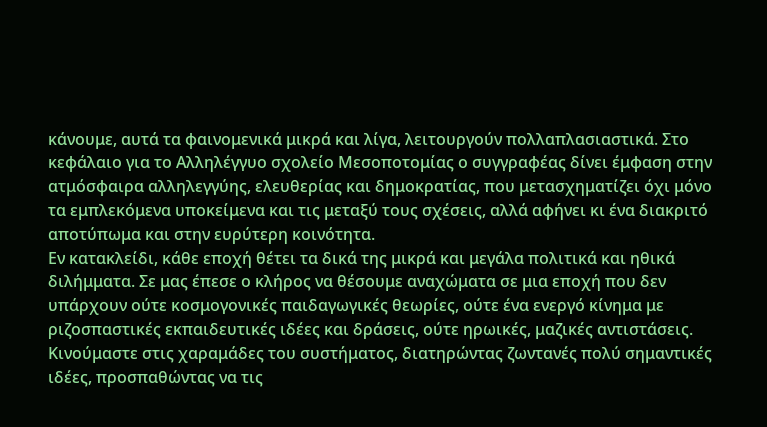κάνουμε, αυτά τα φαινομενικά μικρά και λίγα, λειτουργούν πολλαπλασιαστικά. Στο κεφάλαιο για το Αλληλέγγυο σχολείο Μεσοποτομίας ο συγγραφέας δίνει έμφαση στην ατμόσφαιρα αλληλεγγύης, ελευθερίας και δημοκρατίας, που μετασχηματίζει όχι μόνο τα εμπλεκόμενα υποκείμενα και τις μεταξύ τους σχέσεις, αλλά αφήνει κι ένα διακριτό αποτύπωμα και στην ευρύτερη κοινότητα.
Εν κατακλείδι, κάθε εποχή θέτει τα δικά της μικρά και μεγάλα πολιτικά και ηθικά διλήμματα. Σε μας έπεσε ο κλήρος να θέσουμε αναχώματα σε μια εποχή που δεν υπάρχουν ούτε κοσμογονικές παιδαγωγικές θεωρίες, ούτε ένα ενεργό κίνημα με ριζοσπαστικές εκπαιδευτικές ιδέες και δράσεις, ούτε ηρωικές, μαζικές αντιστάσεις.
Κινούμαστε στις χαραμάδες του συστήματος, διατηρώντας ζωντανές πολύ σημαντικές ιδέες, προσπαθώντας να τις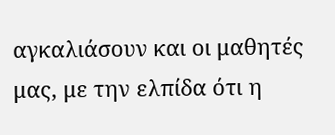αγκαλιάσουν και οι μαθητές μας, με την ελπίδα ότι η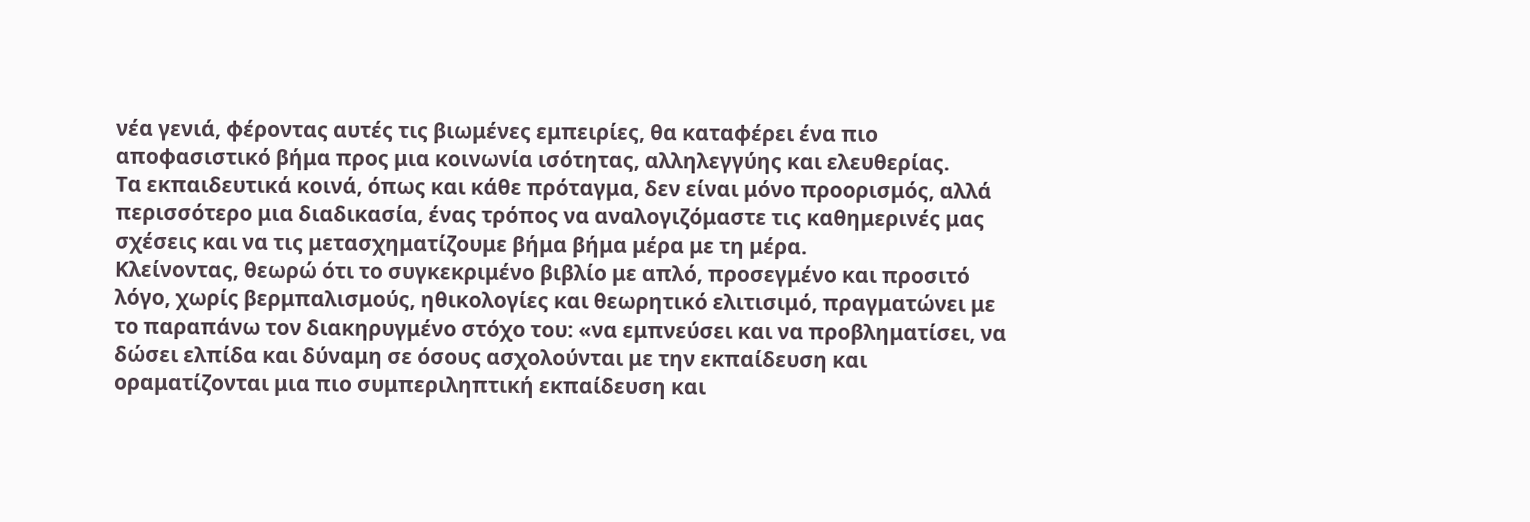νέα γενιά, φέροντας αυτές τις βιωμένες εμπειρίες, θα καταφέρει ένα πιο αποφασιστικό βήμα προς μια κοινωνία ισότητας, αλληλεγγύης και ελευθερίας.
Τα εκπαιδευτικά κοινά, όπως και κάθε πρόταγμα, δεν είναι μόνο προορισμός, αλλά περισσότερο μια διαδικασία, ένας τρόπος να αναλογιζόμαστε τις καθημερινές μας σχέσεις και να τις μετασχηματίζουμε βήμα βήμα μέρα με τη μέρα.
Κλείνοντας, θεωρώ ότι το συγκεκριμένο βιβλίο με απλό, προσεγμένο και προσιτό λόγο, χωρίς βερμπαλισμούς, ηθικολογίες και θεωρητικό ελιτισιμό, πραγματώνει με το παραπάνω τον διακηρυγμένο στόχο του: «να εμπνεύσει και να προβληματίσει, να δώσει ελπίδα και δύναμη σε όσους ασχολούνται με την εκπαίδευση και οραματίζονται μια πιο συμπεριληπτική εκπαίδευση και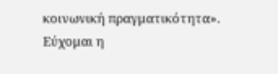κοινωνική πραγματικότητα».
Εύχομαι η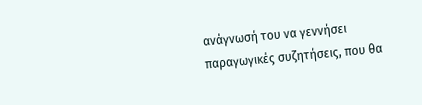ανάγνωσή του να γεννήσει παραγωγικές συζητήσεις, που θα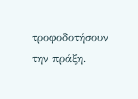τροφοδοτήσουν την πράξη.